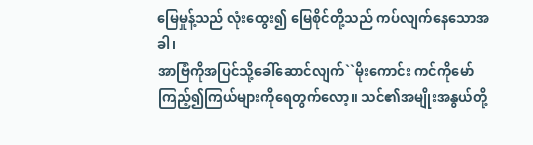မြေမှုန့်သည် လုံးထွေး၍ မြေစိုင်တို့သည် ကပ်လျက်နေသောအခါ၊
အာဗြံကိုအပြင်သို့ခေါ်ဆောင်လျက်``မိုးကောင်း ကင်ကိုမော်ကြည့်၍ကြယ်များကိုရေတွက်လော့။ သင်၏အမျိုးအနွယ်တို့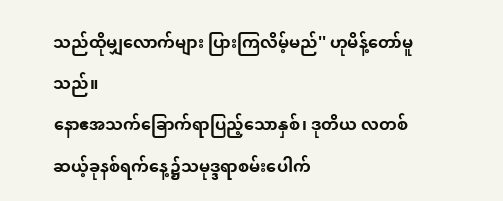သည်ထိုမျှလောက်များ ပြားကြလိမ့်မည်'' ဟုမိန့်တော်မူသည်။
နောဧအသက်ခြောက်ရာပြည့်သောနှစ်၊ ဒုတိယ လတစ်ဆယ့်ခုနစ်ရက်နေ့၌သမုဒ္ဒရာစမ်းပေါက်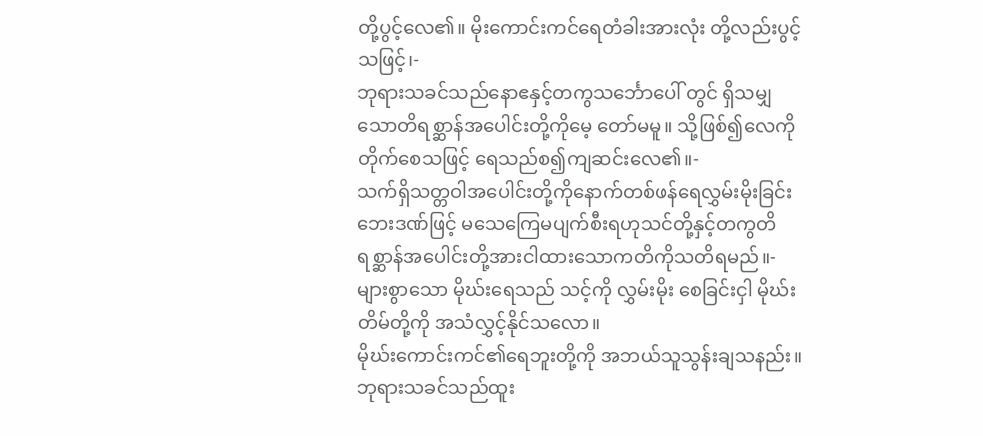တို့ပွင့်လေ၏။ မိုးကောင်းကင်ရေတံခါးအားလုံး တို့လည်းပွင့်သဖြင့်၊-
ဘုရားသခင်သည်နောဧနှင့်တကွသင်္ဘောပေါ် တွင် ရှိသမျှသောတိရစ္ဆာန်အပေါင်းတို့ကိုမေ့ တော်မမူ။ သို့ဖြစ်၍လေကိုတိုက်စေသဖြင့် ရေသည်စ၍ကျဆင်းလေ၏။-
သက်ရှိသတ္တဝါအပေါင်းတို့ကိုနောက်တစ်ဖန်ရေလွှမ်းမိုးခြင်းဘေးဒဏ်ဖြင့် မသေကြေမပျက်စီးရဟုသင်တို့နှင့်တကွတိရစ္ဆာန်အပေါင်းတို့အားငါထားသောကတိကိုသတိရမည်။-
များစွာသော မိုဃ်းရေသည် သင့်ကို လွှမ်းမိုး စေခြင်းငှါ မိုဃ်းတိမ်တို့ကို အသံလွှင့်နိုင်သလော။
မိုဃ်းကောင်းကင်၏ရေဘူးတို့ကို အဘယ်သူသွန်းချသနည်း။
ဘုရားသခင်သည်ထူး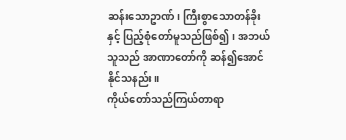ဆန်းသောဥာဏ်၊ ကြီးစွာသောတန်ခိုးနှင့် ပြည့်စုံတော်မူသည်ဖြစ်၍၊ အဘယ်သူသည် အာဏာတော်ကို ဆန်၍အောင်နိုင်သနည်း။
ကိုယ်တော်သည်ကြယ်တာရာ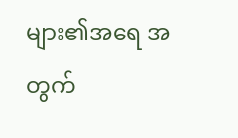များ၏အရေ အတွက်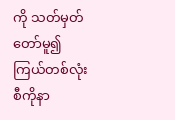ကို သတ်မှတ်တော်မူ၍ကြယ်တစ်လုံးစီကိုနာ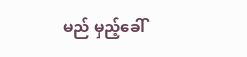မည် မှည့်ခေါ်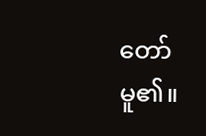တော်မူ၏။